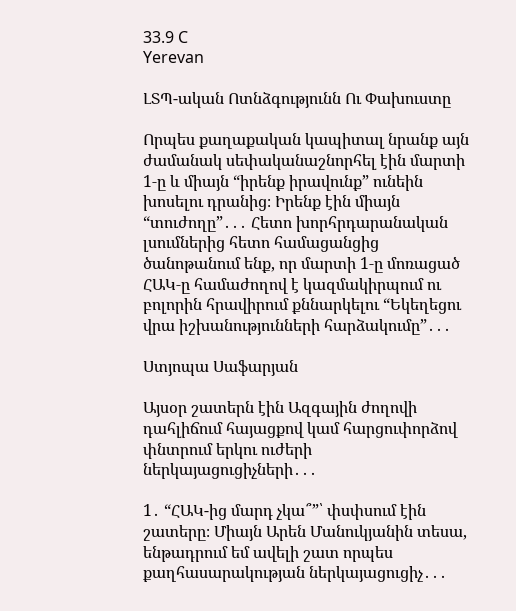33.9 C
Yerevan

ԼՏՊ-ական Ոտնձգությունն Ու Փախուստը

Որպես քաղաքական կապիտալ նրանք այն ժամանակ սեփականաշնորհել էին մարտի 1‑ը և միայն “իրենք իրավունք” ունեին խոսելու դրանից։ Իրենք էին միայն “տուժողը”․․․ Հետո խորհրդարանական լսումներից հետո համացանցից ծանոթանում ենք, որ մարտի 1‑ը մոռացած ՀԱԿ‑ը համաժողով է կազմակիրպում ու բոլորին հրավիրում քննարկելու “Եկեղեցու վրա իշխանությունների հարձակումը”․․․

Ստյոպա Սաֆարյան

Այսօր շատերն էին Ազգային ժողովի դահլիճում հայացքով կամ հարցուփորձով փնտրում երկու ուժերի ներկայացուցիչների․․․

1․ “ՀԱԿ-ից մարդ չկա՞”՝ փսփսում էին շատերը։ Միայն Արեն Մանուկյանին տեսա, ենթադրում եմ ավելի շատ որպես քաղհասարակության ներկայացուցիչ․․․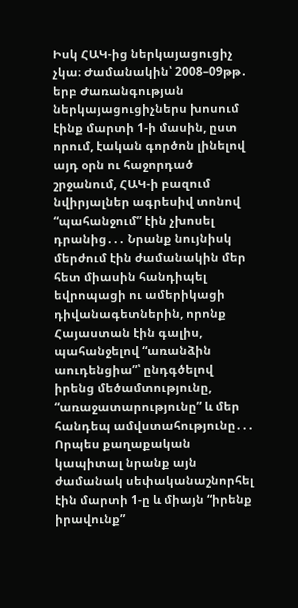Իսկ ՀԱԿ-ից ներկայացուցիչ չկա։ Ժամանակին՝ 2008–09թթ․ երբ Ժառանգության ներկայացուցիչներս խոսում էինք մարտի 1‑ի մասին, ըստ որում, էական գործոն լինելով այդ օրն ու հաջորդած շրջանում, ՀԱԿ‑ի բազում նվիրյալներ ագրեսիվ տոնով “պահանջում” էին չխոսել դրանից․․․ Նրանք նույնիսկ մերժում էին ժամանակին մեր հետ միասին հանդիպել եվրոպացի ու ամերիկացի դիվանագետներին, որոնք Հայաստան էին գալիս, պահանջելով “առանձին աուդենցիա”՝ ընդգծելով իրենց մեծամտությունը, “առաջատարությունը” և մեր հանդեպ ամվստահությունը․․․ Որպես քաղաքական կապիտալ նրանք այն ժամանակ սեփականաշնորհել էին մարտի 1‑ը և միայն “իրենք իրավունք”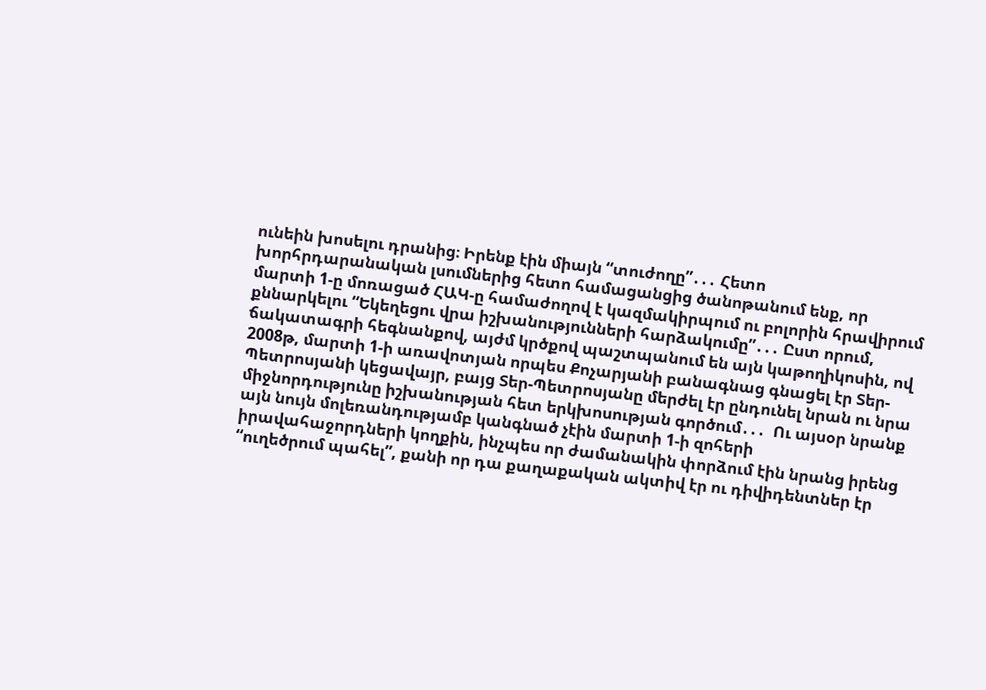ունեին խոսելու դրանից։ Իրենք էին միայն “տուժողը”․․․ Հետո խորհրդարանական լսումներից հետո համացանցից ծանոթանում ենք, որ մարտի 1‑ը մոռացած ՀԱԿ‑ը համաժողով է կազմակիրպում ու բոլորին հրավիրում քննարկելու “Եկեղեցու վրա իշխանությունների հարձակումը”․․․ Ըստ որում, ճակատագրի հեգնանքով, այժմ կրծքով պաշտպանում են այն կաթողիկոսին, ով 2008թ, մարտի 1‑ի առավոտյան որպես Քոչարյանի բանագնաց գնացել էր Տեր-Պետրոսյանի կեցավայր, բայց Տեր-Պետրոսյանը մերժել էր ընդունել նրան ու նրա միջնորդությունը իշխանության հետ երկխոսության գործում․․․  Ու այսօր նրանք այն նույն մոլեռանդությամբ կանգնած չէին մարտի 1‑ի զոհերի իրավահաջորդների կողքին, ինչպես որ ժամանակին փորձում էին նրանց իրենց “ուղեծրում պահել”, քանի որ դա քաղաքական ակտիվ էր ու դիվիդենտներ էր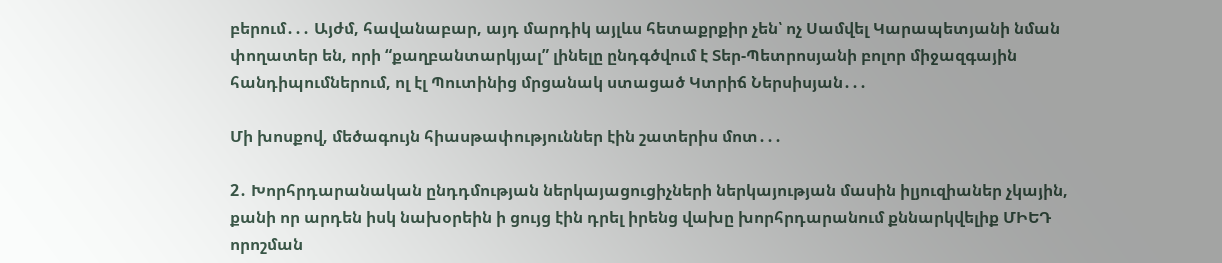բերում․․․ Այժմ, հավանաբար, այդ մարդիկ այլևս հետաքրքիր չեն՝ ոչ Սամվել Կարապետյանի նման փողատեր են, որի “քաղբանտարկյալ” լինելը ընդգծվում է Տեր-Պետրոսյանի բոլոր միջազգային հանդիպումներում, ոլ էլ Պուտինից մրցանակ ստացած Կտրիճ Ներսիսյան․․․

Մի խոսքով, մեծագույն հիասթափություններ էին շատերիս մոտ․․․

2․ Խորհրդարանական ընդդմության ներկայացուցիչների ներկայության մասին իլյուզիաներ չկային, քանի որ արդեն իսկ նախօրեին ի ցույց էին դրել իրենց վախը խորհրդարանում քննարկվելիք ՄԻԵԴ որոշման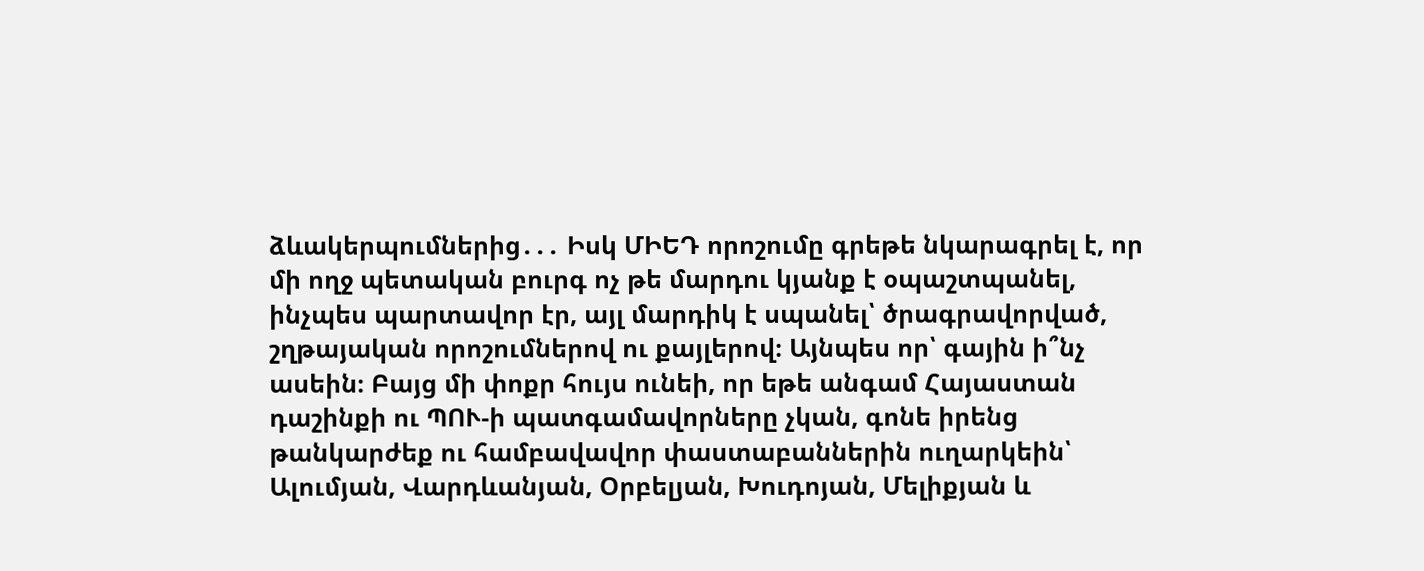ձևակերպումներից․․․ Իսկ ՄԻԵԴ որոշումը գրեթե նկարագրել է, որ մի ողջ պետական բուրգ ոչ թե մարդու կյանք է օպաշտպանել, ինչպես պարտավոր էր, այլ մարդիկ է սպանել՝ ծրագրավորված, շղթայական որոշումներով ու քայլերով։ Այնպես որ՝ գային ի՞նչ ասեին։ Բայց մի փոքր հույս ունեի, որ եթե անգամ Հայաստան դաշինքի ու ՊՈՒ‑ի պատգամավորները չկան, գոնե իրենց թանկարժեք ու համբավավոր փաստաբաններին ուղարկեին՝ Ալումյան, Վարդևանյան, Օրբելյան, Խուդոյան, Մելիքյան և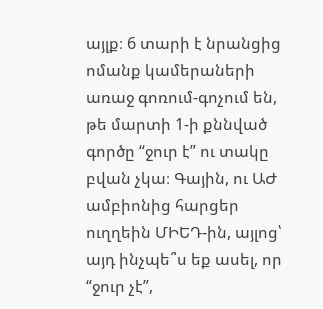այլք։ 6 տարի է նրանցից ոմանք կամերաների առաջ գոռում-գոչում են, թե մարտի 1‑ի քննված գործը “ջուր է” ու տակը բվան չկա։ Գային, ու ԱԺ ամբիոնից հարցեր ուղղեին ՄԻԵԴ-ին, այլոց՝ այդ ինչպե՞ս եք ասել, որ “ջուր չէ”,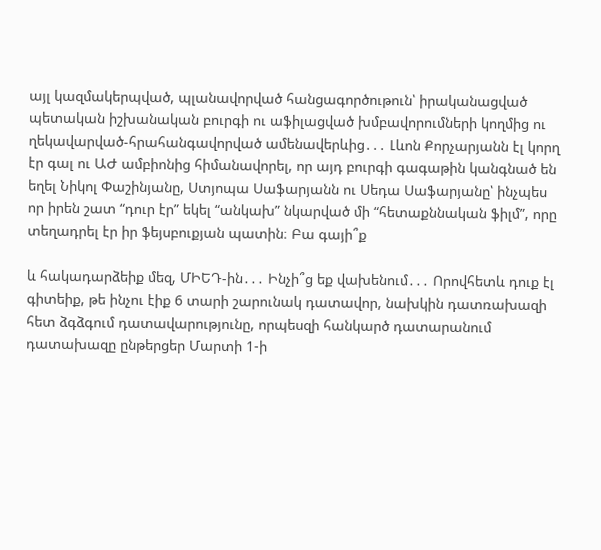այլ կազմակերպված, պլանավորված հանցագործութուն՝ իրականացված պետական իշխանական բուրգի ու աֆիլացված խմբավորումների կողմից ու ղեկավարված-հրահանգավորված ամենավերևից․․․ Լևոն Քորչարյանն էլ կորղ էր գալ ու ԱԺ ամբիոնից հիմանավորել, որ այդ բուրգի գագաթին կանգնած են եղել Նիկոլ Փաշինյանը, Ստյոպա Սաֆարյանն ու Սեդա Սաֆարյանը՝ ինչպես որ իրեն շատ “դուր էր” եկել “անկախ” նկարված մի “հետաքննական ֆիլմ”, որը տեղադրել էր իր ֆեյսբուքյան պատին։ Բա գայի՞ք

և հակադարձեիք մեզ, ՄԻԵԴ-ին․․․ Ինչի՞ց եք վախենում․․․ Որովհետև դուք էլ գիտեիք, թե ինչու էիք 6 տարի շարունակ դատավոր, նախկին դատռախազի հետ ձգձգում դատավարությունը, որպեսզի հանկարծ դատարանում դատախազը ընթերցեր Մարտի 1‑ի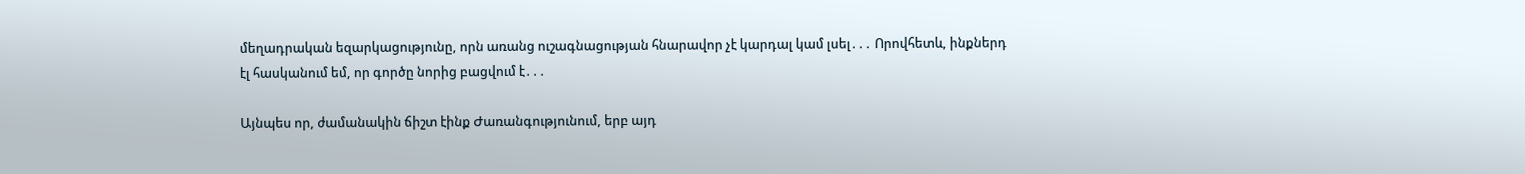մեղադրական եզարկացությունը, որն առանց ուշագնացության հնարավոր չէ կարդալ կամ լսել․․․ Որովհետև, ինքներդ էլ հասկանում եմ, որ գործը նորից բացվում է․․․

Այնպես որ, ժամանակին ճիշտ էինք Ժառանգությունում, երբ այդ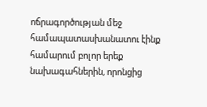ոճրագործության մեջ համապատասխանատու էինք համարում բոլոր երեք նախագահներին, որոնցից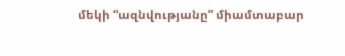մեկի “ազնվությանը” միամտաբար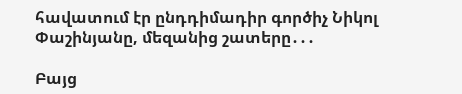հավատում էր ընդդիմադիր գործիչ Նիկոլ Փաշինյանը, մեզանից շատերը․․․

Բայց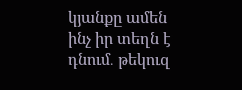կյանքը ամեն ինչ իր տեղն է դնում․ թեկուզ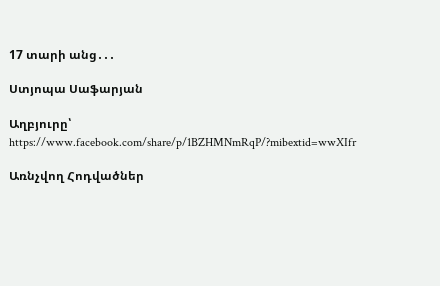17 տարի անց․․․

Ստյոպա Սաֆարյան

Աղբյուրը՝ https://www.facebook.com/share/p/1BZHMNmRqP/?mibextid=wwXIfr

Առնչվող Հոդվածներ